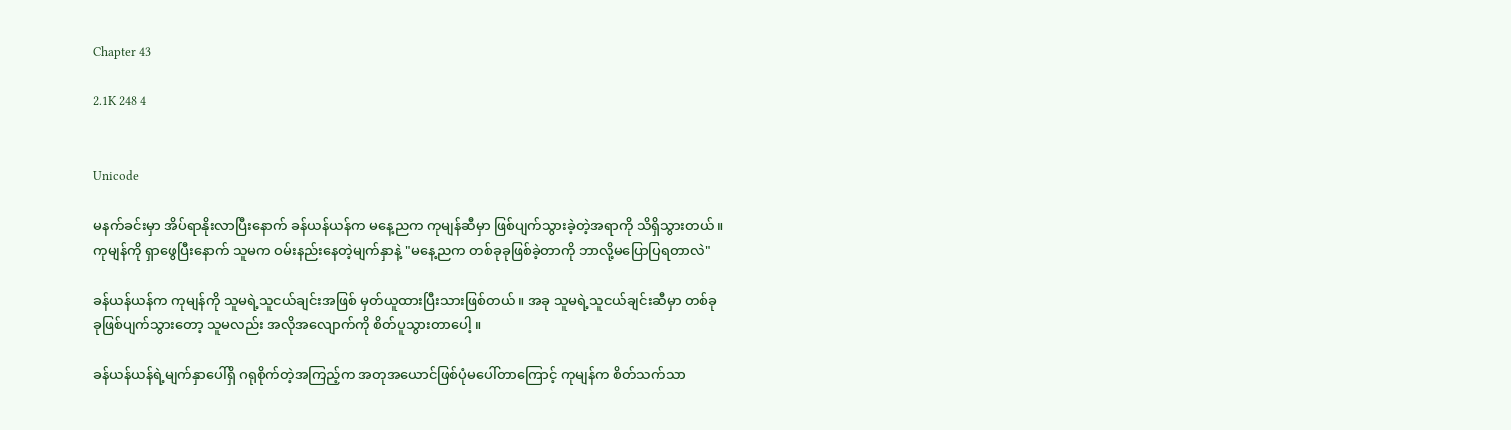Chapter 43

2.1K 248 4


Unicode

မနက်ခင်းမှာ အိပ်ရာနိုးလာပြီးနောက် ခန်ယန်ယန်က မနေ့ညက ကုမျန်ဆီမှာ ဖြစ်ပျက်သွားခဲ့တဲ့အရာကို သိရှိသွားတယ်။ ကုမျန်ကို ရှာဖွေပြီးနောက် သူမက ဝမ်းနည်းနေတဲ့မျက်နှာနဲ့ "မနေ့ညက တစ်ခုခုဖြစ်ခဲ့တာကို ဘာလို့မပြောပြရတာလဲ"

ခန်ယန်ယန်က ကုမျန်ကို သူမရဲ့သူငယ်ချင်းအဖြစ် မှတ်ယူထားပြီးသားဖြစ်တယ်။ အခု သူမရဲ့သူငယ်ချင်းဆီမှာ တစ်ခုခုဖြစ်ပျက်သွားတော့ သူမလည်း အလိုအလျောက်ကို စိတ်ပူသွားတာပေါ့ ။

ခန်ယန်ယန်ရဲ့မျက်နှာပေါ်ရှိ ဂရုစိုက်တဲ့အကြည့်က အတုအယောင်ဖြစ်ပုံမပေါ်တာကြောင့် ကုမျန်က စိတ်သက်သာ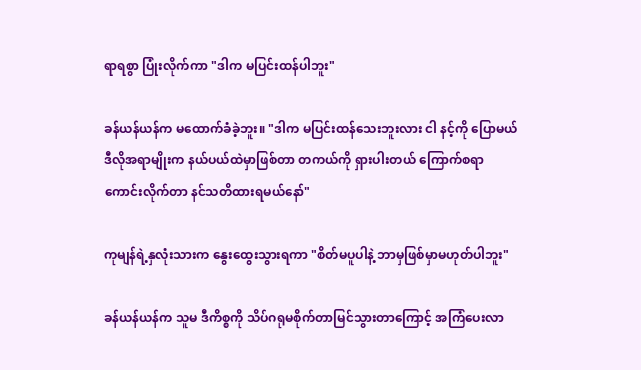ရာရစွာ ပြုံးလိုက်ကာ "ဒါက မပြင်းထန်ပါဘူး"

ခန်ယန်ယန်က မထောက်ခံခဲ့ဘူး။ "ဒါက မပြင်းထန်သေးဘူးလား ငါ နင့်ကို ပြောမယ် ဒီလိုအရာမျိုးက နယ်ပယ်ထဲမှာဖြစ်တာ တကယ်ကို ရှားပါးတယ် ကြောက်စရာကောင်းလိုက်တာ နင်သတိထားရမယ်နော်"

ကုမျန်ရဲ့နှလုံးသားက နွေးထွေးသွားရကာ "စိတ်မပူပါနဲ့ ဘာမှဖြစ်မှာမဟုတ်ပါဘူး"

ခန်ယန်ယန်က သူမ ဒီကိစ္စကို သိပ်ဂရုမစိုက်တာမြင်သွားတာကြောင့် အကြံပေးလာ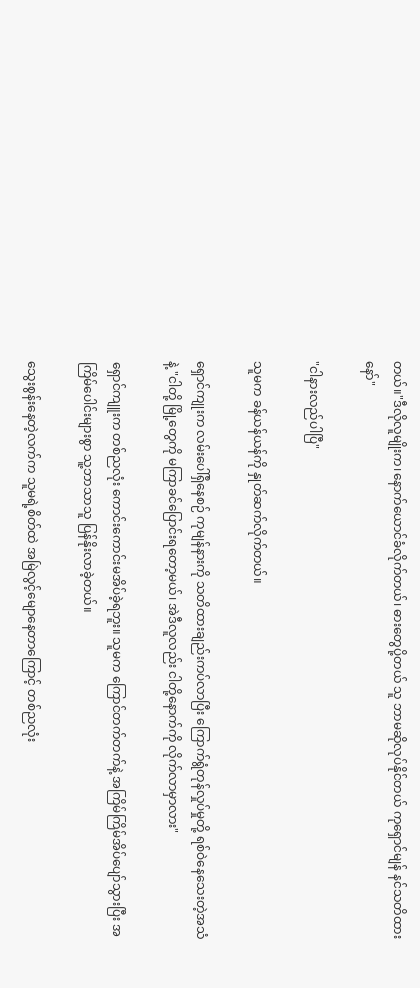တယ်။"ဒီလိုလူမျိုးက၊နောက်ယောင်ခံလိုက်တယ်၊ ဓားတွေပို့တယ် သူ ဘာမဆိုလုပ်နိုင်တယ် ကုရှောင်မျန် နင်သတိထားနော်"

"ငါနားလည်ပါပြီ"

သူမက ခန်ယန်ယန်ကို နှုတ်ဆက်လိုက်တယ်။

ရှောင်ကျုးက လမ်းပေါ်ရှိနေစဉ် ကုမျန်နားကို သတိထားချည်းကပ်လာပြီး ကြောက်ရွံတုန်လှုပ်မှုတို့ ရစ်ဝဲနေသေးတဲ့အသံနဲ့ "ငါတို့ မြို့တွေကို မကြာခင်ပြောင်းရတော့မယ်၊ အဲဒီလူလည်း ငါတို့နောက်ကို လိုက်လာမှာလား"

ရှောင်ကျူးက တစ်ညလုံး ကောင်းကောင်းမအိပ်ခဲ့ရဘူး။ သူမက ကြောင်တက်တက်နဲ့ အကြိမ်ကြိမ်အိပ်ပျော်သွားပြီး အကြိမ်ပေါင်းများစွာ သူ့ဘာသာသူ ပြန်နိုးလာခဲ့တယ်။

သွေးစွန်းနေတဲ့လက်က သူမရဲ့စိတ်ထဲ အမြဲလွင့်မျောနေတာကြောင့် တစ်ညလုံး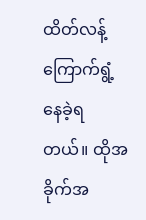ထိတ်လန့်ကြောက်ရွံ့နေခဲ့ရတယ်။ ထိုအခိုက်အ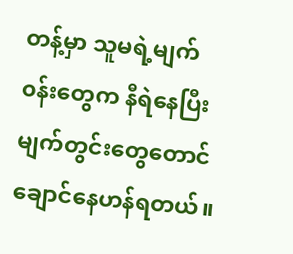တန့်မှာ သူမရဲ့မျက်၀န်းတွေက နီရဲနေပြီး မျက်တွင်းတွေတောင် ချောင်နေဟန်ရတယ်။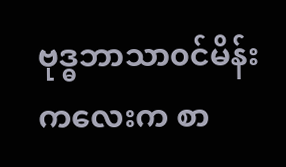ဗုဒ္ဓဘာသာ၀င်မိန်းကလေးက စာ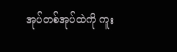အုပ်တစ်အုပ်ထဲကို ကူး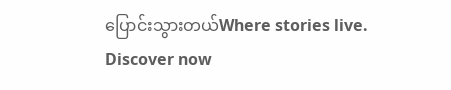ပြောင်းသွားတယ်Where stories live. Discover now